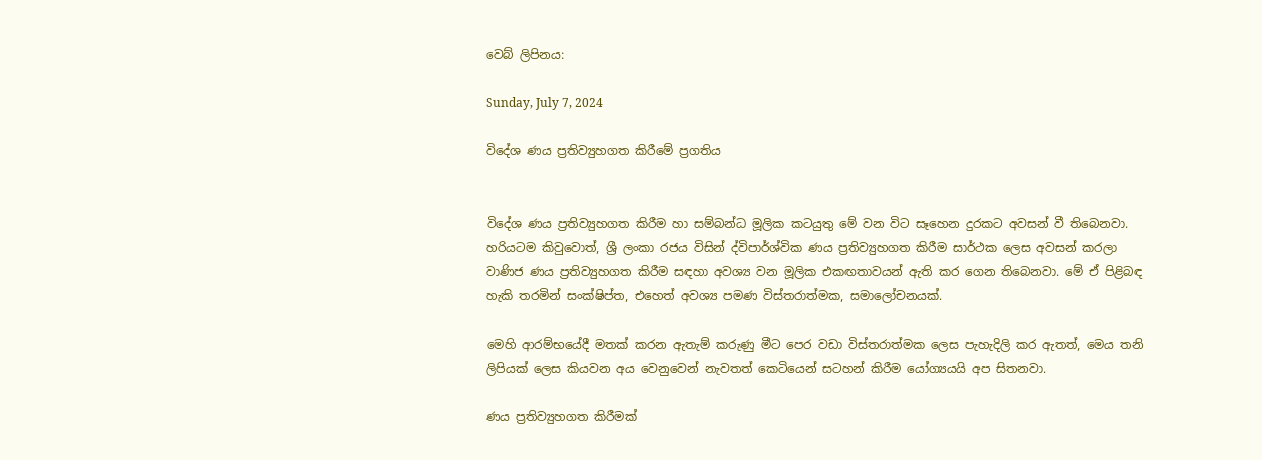වෙබ් ලිපිනය:

Sunday, July 7, 2024

විදේශ ණය ප්‍රතිව්‍යුහගත කිරීමේ ප්‍රගතිය


විදේශ ණය ප්‍රතිව්‍යුහගත කිරීම හා සම්බන්ධ මූලික කටයුතු මේ වන විට සෑහෙන දුරකට අවසන් වී තිබෙනවා. හරියටම කිවුවොත්, ශ්‍රී ලංකා රජය විසින් ද්විපාර්ශ්වික ණය ප්‍රතිව්‍යුහගත කිරීම සාර්ථක ලෙස අවසන් කරලා වාණිජ ණය ප්‍රතිව්‍යුහගත කිරීම සඳහා අවශ්‍ය වන මූලික එකඟතාවයන් ඇති කර ගෙන තිබෙනවා. මේ ඒ පිළිබඳ හැකි තරමින් සංක්ෂිප්ත, එහෙත් අවශ්‍ය පමණ විස්තරාත්මක, සමාලෝචනයක්.

මෙහි ආරම්භයේදී මතක් කරන ඇතැම් කරුණු මීට පෙර වඩා විස්තරාත්මක ලෙස පැහැදිලි කර ඇතත්, මෙය තනි ලිපියක් ලෙස කියවන අය වෙනුවෙන් නැවතත් කෙටියෙන් සටහන් කිරීම යෝග්‍යයයි අප සිතනවා.

ණය ප්‍රතිව්‍යුහගත කිරීමක්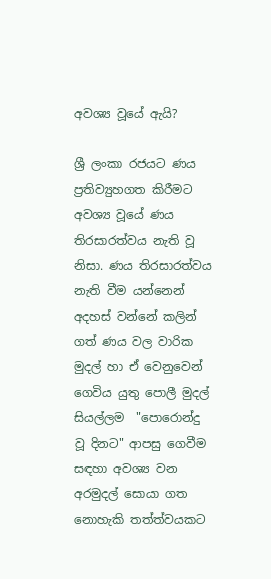අවශ්‍ය වූයේ ඇයි?

ශ්‍රී ලංකා රජයට ණය ප්‍රතිව්‍යුහගත කිරීමට අවශ්‍ය වූයේ ණය තිරසාරත්වය නැති වූ නිසා. ණය තිරසාරත්වය නැති වීම යන්නෙන් අදහස් වන්නේ කලින් ගත් ණය වල වාරික මුදල් හා ඒ වෙනුවෙන් ගෙවිය යුතු පොලී මුදල් සියල්ලම  "පොරොන්දු වූ දිනට" ආපසු ගෙවීම සඳහා අවශ්‍ය වන අරමුදල් සොයා ගත නොහැකි තත්ත්වයකට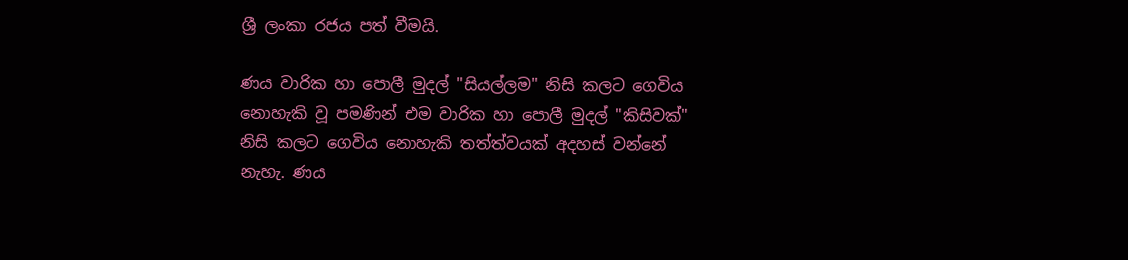ශ්‍රී ලංකා රජය පත් වීමයි.

ණය වාරික හා පොලී මුදල් "සියල්ලම" නිසි කලට ගෙවිය නොහැකි වූ පමණින් එම වාරික හා පොලී මුදල් "කිසිවක්" නිසි කලට ගෙවිය නොහැකි තත්ත්වයක් අදහස් වන්නේ නැහැ. ණය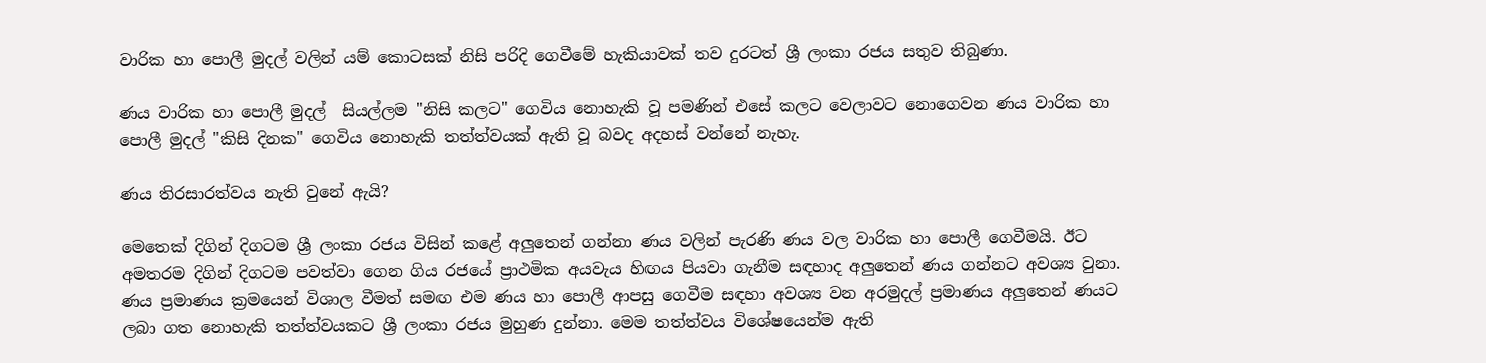වාරික හා පොලී මුදල් වලින් යම් කොටසක් නිසි පරිදි ගෙවීමේ හැකියාවක් තව දුරටත් ශ්‍රී ලංකා රජය සතුව තිබුණා.

ණය වාරික හා පොලී මුදල්  සියල්ලම "නිසි කලට" ගෙවිය නොහැකි වූ පමණින් එසේ කලට වෙලාවට නොගෙවන ණය වාරික හා පොලී මුදල් "කිසි දිනක" ගෙවිය නොහැකි තත්ත්වයක් ඇති වූ බවද අදහස් වන්නේ නැහැ.

ණය තිරසාරත්වය නැති වුනේ ඇයි?

මෙතෙක් දිගින් දිගටම ශ්‍රී ලංකා රජය විසින් කළේ අලුතෙන් ගන්නා ණය වලින් පැරණි ණය වල වාරික හා පොලී ගෙවීමයි. ඊට අමතරම දිගින් දිගටම පවත්වා ගෙන ගිය රජයේ ප්‍රාථමික අයවැය හිඟය පියවා ගැනීම සඳහාද අලුතෙන් ණය ගන්නට අවශ්‍ය වුනා. ණය ප්‍රමාණය ක්‍රමයෙන් විශාල වීමත් සමඟ එම ණය හා පොලී ආපසු ගෙවීම සඳහා අවශ්‍ය වන අරමුදල් ප්‍රමාණය අලුතෙන් ණයට ලබා ගත නොහැකි තත්ත්වයකට ශ්‍රී ලංකා රජය මුහුණ දුන්නා. මෙම තත්ත්වය විශේෂයෙන්ම ඇති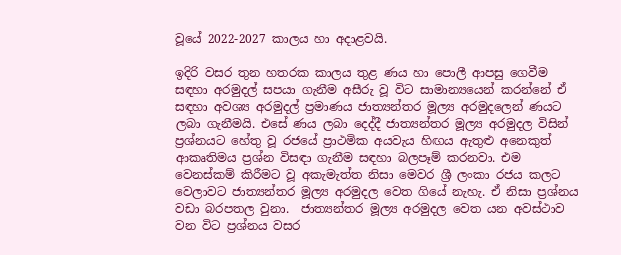වූයේ 2022-2027 කාලය හා අදාළවයි.

ඉදිරි වසර තුන හතරක කාලය තුළ ණය හා පොලී ආපසු ගෙවීම සඳහා අරමුදල් සපයා ගැනීම අසීරු වූ විට සාමාන්‍යයෙන් කරන්නේ ඒ සඳහා අවශ්‍ය අරමුදල් ප්‍රමාණය ජාත්‍යන්තර මූල්‍ය අරමුදලෙන් ණයට ලබා ගැනීමයි. එසේ ණය ලබා දෙද්දී ජාත්‍යන්තර මූල්‍ය අරමුදල විසින් ප්‍රශ්නයට හේතු වූ රජයේ ප්‍රාථමික අයවැය හිඟය ඇතුළු අනෙකුත් ආකෘතිමය ප්‍රශ්න විසඳා ගැනීම සඳහා බලපෑම් කරනවා. එම වෙනස්කම් කිරීමට වූ අකැමැත්ත නිසා මෙවර ශ්‍රී ලංකා රජය කලට වෙලාවට ජාත්‍යන්තර මූල්‍ය අරමුදල වෙත ගියේ නැහැ. ඒ නිසා ප්‍රශ්නය වඩා බරපතල වුනා.  ජාත්‍යන්තර මූල්‍ය අරමුදල වෙත යන අවස්ථාව වන විට ප්‍රශ්නය වසර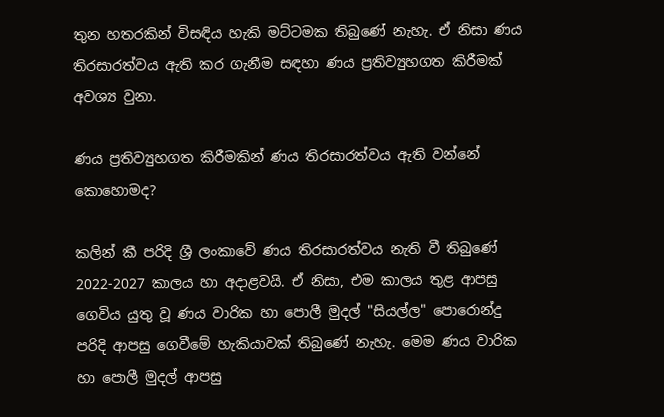තුන හතරකින් විසඳිය හැකි මට්ටමක තිබුණේ නැහැ. ඒ නිසා ණය තිරසාරත්වය ඇති කර ගැනීම සඳහා ණය ප්‍රතිව්‍යුහගත කිරීමක් අවශ්‍ය වුනා.

ණය ප්‍රතිව්‍යුහගත කිරීමකින් ණය තිරසාරත්වය ඇති වන්නේ කොහොමද?

කලින් කී පරිදි ශ්‍රී ලංකාවේ ණය තිරසාරත්වය නැති වී තිබුණේ 2022-2027 කාලය හා අදාළවයි. ඒ නිසා, එම කාලය තුළ ආපසු ගෙවිය යුතු වූ ණය වාරික හා පොලී මුදල් "සියල්ල" පොරොන්දු පරිදි ආපසු ගෙවීමේ හැකියාවක් තිබුණේ නැහැ. මෙම ණය වාරික හා පොලී මුදල් ආපසු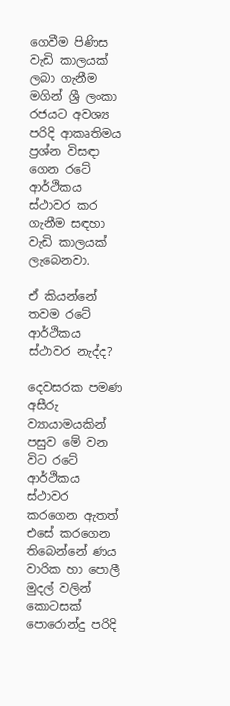ගෙවීම පිණිස වැඩි කාලයක් ලබා ගැනීම මගින් ශ්‍රී ලංකා රජයට අවශ්‍ය පරිදි ආකෘතිමය ප්‍රශ්න විසඳා ගෙන රටේ ආර්ථිකය ස්ථාවර කර ගැනීම සඳහා වැඩි කාලයක් ලැබෙනවා.

ඒ කියන්නේ තවම රටේ ආර්ථිකය ස්ථාවර නැද්ද?

දෙවසරක පමණ අසීරු ව්‍යායාමයකින් පසුව මේ වන විට රටේ ආර්ථිකය ස්ථාවර කරගෙන ඇතත් එසේ කරගෙන තිබෙන්නේ ණය වාරික හා පොලී මුදල් වලින් කොටසක් පොරොන්දු පරිදි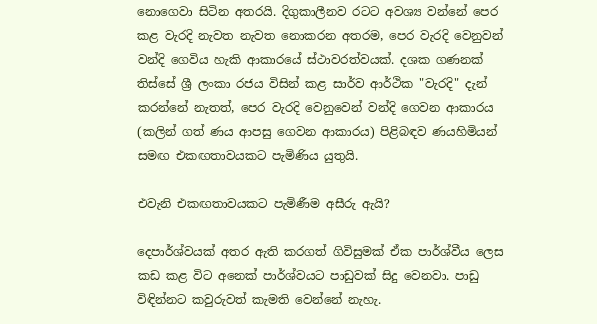නොගෙවා සිටින අතරයි. දිගුකාලීනව රටට අවශ්‍ය වන්නේ පෙර කළ වැරදි නැවත නැවත නොකරන අතරම, පෙර වැරදි වෙනුවන් වන්දි ගෙවිය හැකි ආකාරයේ ස්ථාවරත්වයක්. දශක ගණනක් තිස්සේ ශ්‍රී ලංකා රජය විසින් කළ සාර්ව ආර්ථික "වැරදි" දැන් කරන්නේ නැතත්, පෙර වැරදි වෙනුවෙන් වන්දි ගෙවන ආකාරය (කලින් ගත් ණය ආපසු ගෙවන ආකාරය) පිළිබඳව ණයහිමියන් සමඟ එකඟතාවයකට පැමිණිය යුතුයි.

එවැනි එකඟතාවයකට පැමිණීම අසීරු ඇයි?

දෙපාර්ශ්වයක් අතර ඇති කරගත් ගිවිසුමක් ඒක පාර්ශ්වීය ලෙස කඩ කළ විට අනෙක් පාර්ශ්වයට පාඩුවක් සිදු වෙනවා. පාඩු විඳින්නට කවුරුවත් කැමති වෙන්නේ නැහැ.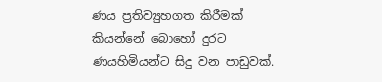ණය ප්‍රතිව්‍යුහගත කිරීමක් කියන්නේ බොහෝ දුරට ණයහිමියන්ට සිදු වන පාඩුවක්.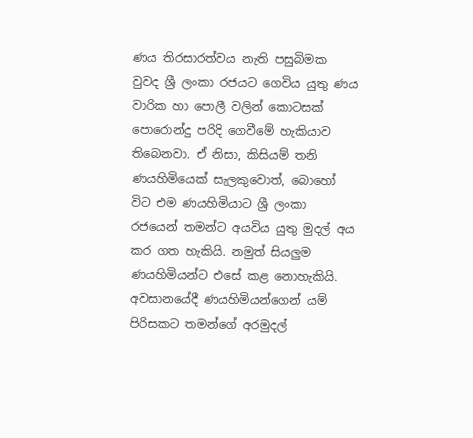ණය තිරසාරත්වය නැති පසුබිමක වුවද ශ්‍රී ලංකා රජයට ගෙවිය යුතු ණය වාරික හා පොලී වලින් කොටසක් පොරොන්දු පරිදි ගෙවීමේ හැකියාව තිබෙනවා. ඒ නිසා, කිසියම් තනි ණයහිමියෙක් සැලකුවොත්, බොහෝ විට එම ණයහිමියාට ශ්‍රී ලංකා රජයෙන් තමන්ට අයවිය යුතු මුදල් අය කර ගත හැකියි. නමුත් සියලුම ණයහිමියන්ට එසේ කළ නොහැකියි. අවසානයේදී ණයහිමියන්ගෙන් යම් පිරිසකට තමන්ගේ අරමුදල්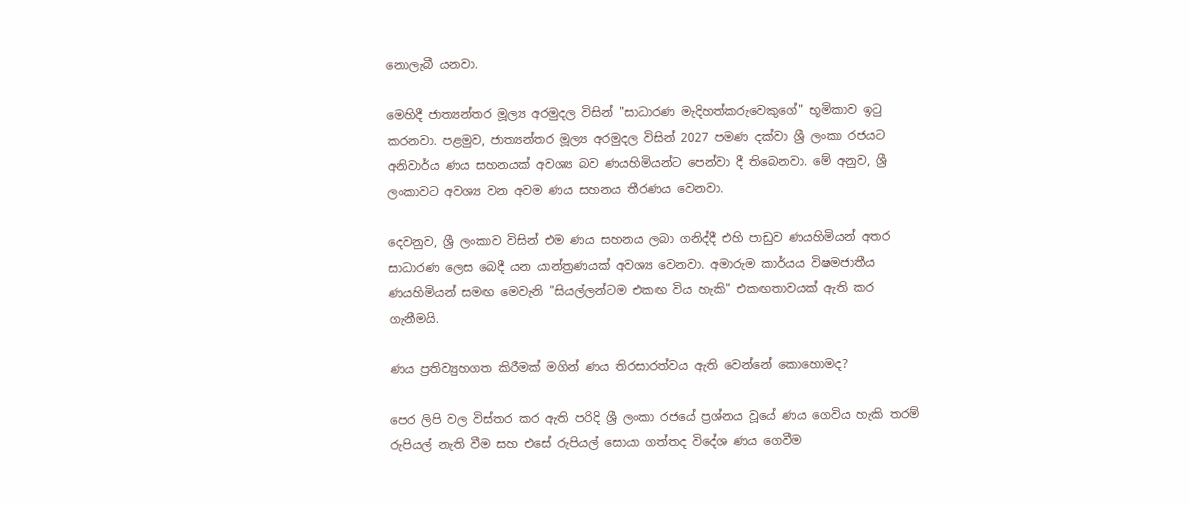නොලැබී යනවා.

මෙහිදී ජාත්‍යන්තර මූල්‍ය අරමුදල විසින් "සාධාරණ මැදිහත්කරුවෙකුගේ" භූමිකාව ඉටු කරනවා. පළමුව, ජාත්‍යන්තර මූල්‍ය අරමුදල විසින් 2027 පමණ දක්වා ශ්‍රී ලංකා රජයට අනිවාර්ය ණය සහනයක් අවශ්‍ය බව ණයහිමියන්ට පෙන්වා දී තිබෙනවා. මේ අනුව, ශ්‍රී ලංකාවට අවශ්‍ය වන අවම ණය සහනය තීරණය වෙනවා.

දෙවනුව, ශ්‍රී ලංකාව විසින් එම ණය සහනය ලබා ගනිද්දී එහි පාඩුව ණයහිමියන් අතර සාධාරණ ලෙස බෙදී යන යාන්ත්‍රණයක් අවශ්‍ය වෙනවා. අමාරුම කාර්යය විෂමජාතීය ණයහිමියන් සමඟ මෙවැනි "සියල්ලන්ටම එකඟ විය හැකි" එකඟතාවයක් ඇති කර ගැනීමයි.

ණය ප්‍රතිව්‍යුහගත කිරීමක් මගින් ණය තිරසාරත්වය ඇති වෙන්නේ කොහොමද?

පෙර ලිපි වල විස්තර කර ඇති පරිදි ශ්‍රී ලංකා රජයේ ප්‍රශ්නය වූයේ ණය ගෙවිය හැකි තරම් රුපියල් නැති වීම සහ එසේ රුපියල් සොයා ගත්තද විදේශ ණය ගෙවීම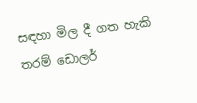සඳහා මිල දී ගත හැකි තරම් ඩොලර්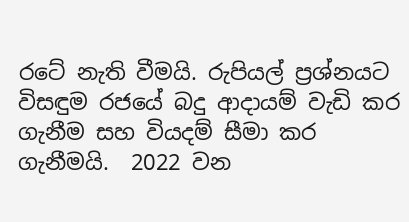රටේ නැති වීමයි. රුපියල් ප්‍රශ්නයට විසඳුම රජයේ බදු ආදායම් වැඩි කර ගැනීම සහ වියදම් සීමා කර ගැනීමයි.  2022 වන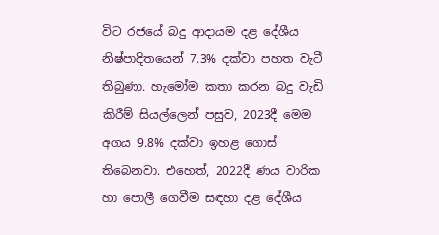විට රජයේ බදු ආදායම දළ දේශීය නිෂ්පාදිතයෙන් 7.3% දක්වා පහත වැටී තිබුණා. හැමෝම කතා කරන බදු වැඩි කිරීම් සියල්ලෙන් පසුව, 2023දී මෙම අගය 9.8% දක්වා ඉහළ ගොස් තිබෙනවා. එහෙත්, 2022දී ණය වාරික හා පොලී ගෙවීම සඳහා දළ දේශීය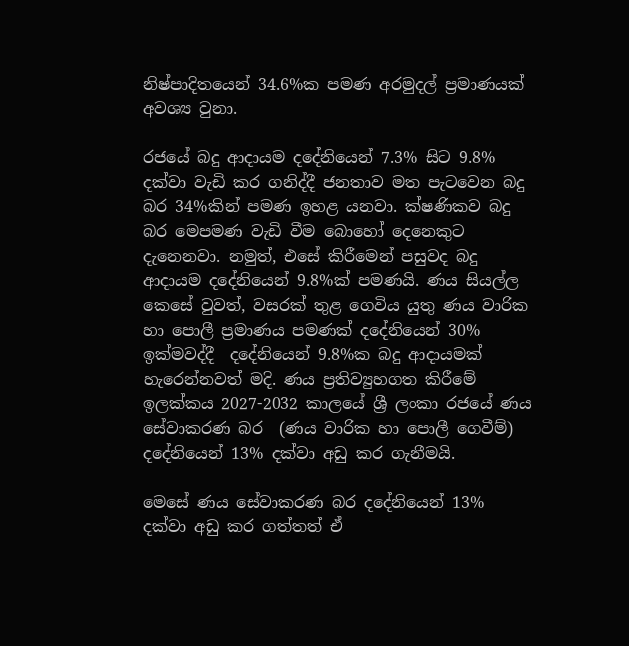නිෂ්පාදිතයෙන් 34.6%ක පමණ අරමුදල් ප්‍රමාණයක් අවශ්‍ය වුනා.

රජයේ බදු ආදායම දදේනියෙන් 7.3% සිට 9.8% දක්වා වැඩි කර ගනිද්දී ජනතාව මත පැටවෙන බදු බර 34%කින් පමණ ඉහළ යනවා. ක්ෂණිකව බදු බර මෙපමණ වැඩි වීම බොහෝ දෙනෙකුට දැනෙනවා. නමුත්, එසේ කිරීමෙන් පසුවද බදු ආදායම දදේනියෙන් 9.8%ක් පමණයි. ණය සියල්ල කෙසේ වුවත්, වසරක් තුළ ගෙවිය යුතු ණය වාරික හා පොලී ප්‍රමාණය පමණක් දදේනියෙන් 30% ඉක්මවද්දී  දදේනියෙන් 9.8%ක බදු ආදායමක් හැරෙන්නවත් මදි. ණය ප්‍රතිව්‍යුහගත කිරීමේ ඉලක්කය 2027-2032 කාලයේ ශ්‍රී ලංකා රජයේ ණය සේවාකරණ බර  (ණය වාරික හා පොලී ගෙවීම්) දදේනියෙන් 13% දක්වා අඩු කර ගැනීමයි.

මෙසේ ණය සේවාකරණ බර දදේනියෙන් 13% දක්වා අඩු කර ගත්තත් ඒ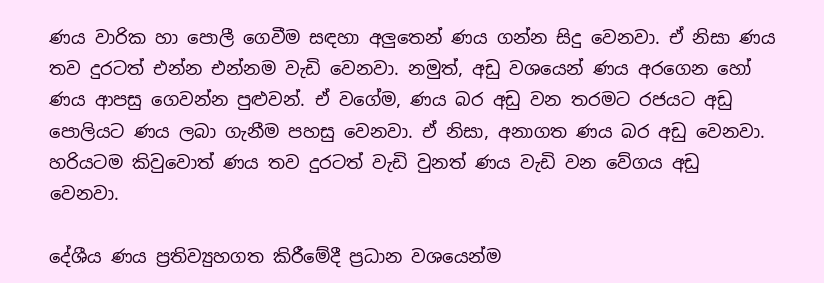ණය වාරික හා පොලී ගෙවීම සඳහා අලුතෙන් ණය ගන්න සිදු වෙනවා. ඒ නිසා ණය තව දුරටත් එන්න එන්නම වැඩි වෙනවා. නමුත්, අඩු වශයෙන් ණය අරගෙන හෝ ණය ආපසු ගෙවන්න පුළුවන්. ඒ වගේම, ණය බර අඩු වන තරමට රජයට අඩු පොලියට ණය ලබා ගැනීම පහසු වෙනවා. ඒ නිසා, අනාගත ණය බර අඩු වෙනවා. හරියටම කිවුවොත් ණය තව දුරටත් වැඩි වුනත් ණය වැඩි වන වේගය අඩු වෙනවා.

දේශීය ණය ප්‍රතිව්‍යුහගත කිරීමේදී ප්‍රධාන වශයෙන්ම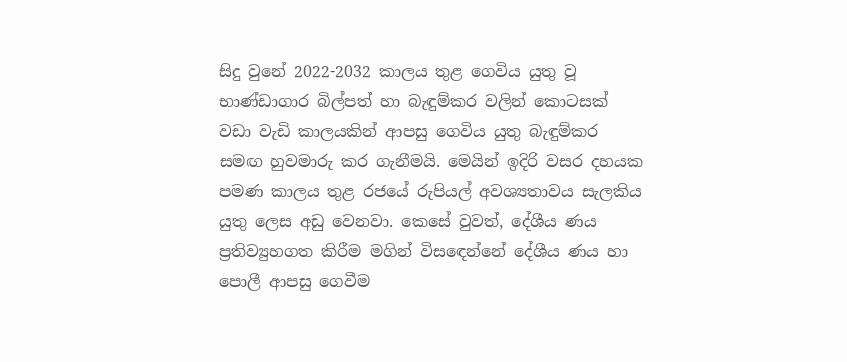සිදු වුනේ 2022-2032 කාලය තුළ ගෙවිය යුතු වූ භාණ්ඩාගාර බිල්පත් හා බැඳුම්කර වලින් කොටසක් වඩා වැඩි කාලයකින් ආපසු ගෙවිය යුතු බැඳුම්කර සමඟ හුවමාරු කර ගැනීමයි. මෙයින් ඉදිරි වසර දහයක පමණ කාලය තුළ රජයේ රුපියල් අවශ්‍යතාවය සැලකිය යුතු ලෙස අඩු වෙනවා. කෙසේ වුවත්, දේශීය ණය ප්‍රතිව්‍යුහගත කිරීම මගින් විසඳෙන්නේ දේශීය ණය හා පොලී ආපසු ගෙවීම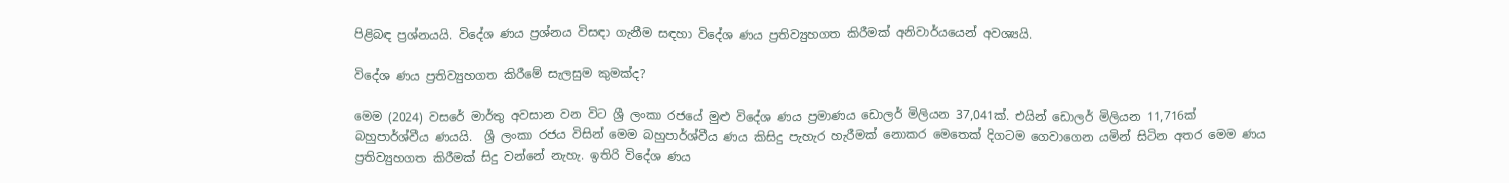පිළිබඳ ප්‍රශ්නයයි. විදේශ ණය ප්‍රශ්නය විසඳා ගැනීම සඳහා විදේශ ණය ප්‍රතිව්‍යුහගත කිරීමක් අනිවාර්යයෙන් අවශ්‍යයි.

විදේශ ණය ප්‍රතිව්‍යුහගත කිරීමේ සැලසුම කුමක්ද?

මෙම (2024) වසරේ මාර්තු අවසාන වන විට ශ්‍රී ලංකා රජයේ මුළු විදේශ ණය ප්‍රමාණය ඩොලර් මිලියන 37,041ක්. එයින් ඩොලර් මිලියන 11,716ක් බහුපාර්ශ්වීය ණයයි.  ශ්‍රී ලංකා රජය විසින් මෙම බහුපාර්ශ්වීය ණය කිසිදු පැහැර හැරීමක් නොකර මෙතෙක් දිගටම ගෙවාගෙන යමින් සිටින අතර මෙම ණය ප්‍රතිව්‍යුහගත කිරීමක් සිදු වන්නේ නැහැ. ඉතිරි විදේශ ණය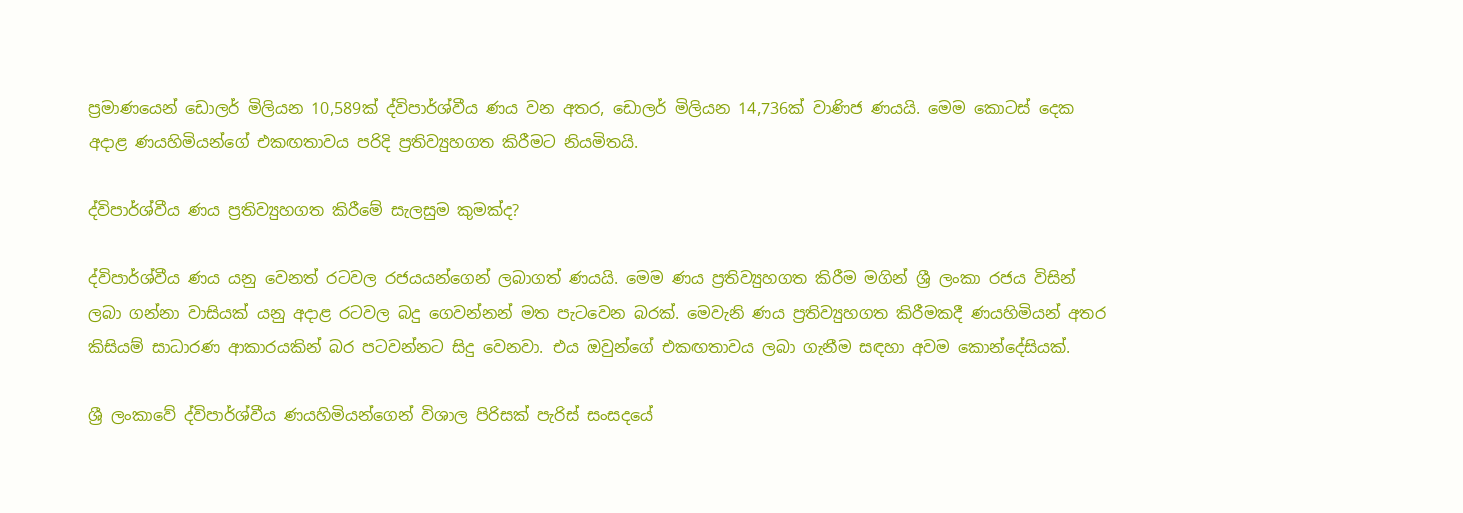ප්‍රමාණයෙන් ඩොලර් මිලියන 10,589ක් ද්විපාර්ශ්වීය ණය වන අතර, ඩොලර් මිලියන 14,736ක් වාණිජ ණයයි. මෙම කොටස් දෙක අදාළ ණයහිමියන්ගේ එකඟතාවය පරිදි ප්‍රතිව්‍යුහගත කිරීමට නියමිතයි.

ද්විපාර්ශ්වීය ණය ප්‍රතිව්‍යුහගත කිරීමේ සැලසුම කුමක්ද?

ද්විපාර්ශ්වීය ණය යනු වෙනත් රටවල රජයයන්ගෙන් ලබාගත් ණයයි. මෙම ණය ප්‍රතිව්‍යුහගත කිරීම මගින් ශ්‍රී ලංකා රජය විසින් ලබා ගන්නා වාසියක් යනු අදාළ රටවල බදු ගෙවන්නන් මත පැටවෙන බරක්. මෙවැනි ණය ප්‍රතිව්‍යුහගත කිරීමකදී ණයහිමියන් අතර කිසියම් සාධාරණ ආකාරයකින් බර පටවන්නට සිදු වෙනවා. එය ඔවුන්ගේ එකඟතාවය ලබා ගැනීම සඳහා අවම කොන්දේසියක්.

ශ්‍රී ලංකාවේ ද්විපාර්ශ්වීය ණයහිමියන්ගෙන් විශාල පිරිසක් පැරිස් සංසදයේ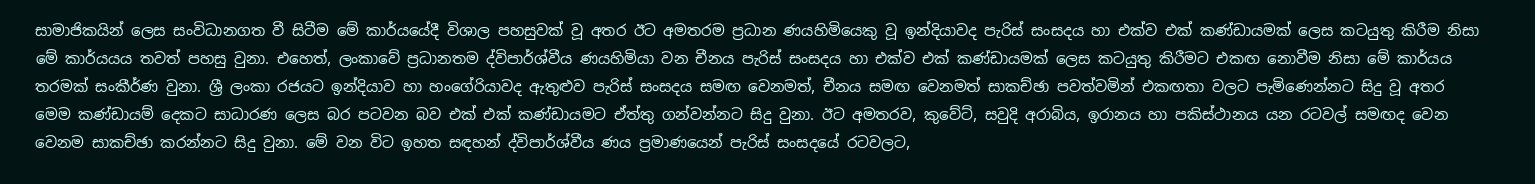සාමාජිකයින් ලෙස සංවිධානගත වී සිටීම මේ කාර්යයේදී විශාල පහසුවක් වූ අතර ඊට අමතරම ප්‍රධාන ණයහිමියෙකු වූ ඉන්දියාවද පැරිස් සංසදය හා එක්ව එක් කණ්ඩායමක් ලෙස කටයුතු කිරීම නිසා මේ කාර්යයය තවත් පහසු වුනා. එහෙත්, ලංකාවේ ප්‍රධානතම ද්විපාර්ශ්වීය ණයහිමියා වන චීනය පැරිස් සංසදය හා එක්ව එක් කණ්ඩායමක් ලෙස කටයුතු කිරීමට එකඟ නොවීම නිසා මේ කාර්යය තරමක් සංකීර්ණ වුනා. ශ්‍රී ලංකා රජයට ඉන්දියාව හා හංගේරියාවද ඇතුළුව පැරිස් සංසදය සමඟ වෙනමත්, චීනය සමඟ වෙනමත් සාකච්ඡා පවත්වමින් එකඟතා වලට පැමිණෙන්නට සිදු වූ අතර මෙම කණ්ඩායම් දෙකට සාධාරණ ලෙස බර පටවන බව එක් එක් කණ්ඩායමට ඒත්තු ගන්වන්නට සිදු වුනා. ඊට අමතරව, කුවේට්, සවුදි අරාබිය, ඉරානය හා පකිස්ථානය යන රටවල් සමඟද වෙන වෙනම සාකච්ඡා කරන්නට සිදු වුනා. මේ වන විට ඉහත සඳහන් ද්විපාර්ශ්වීය ණය ප්‍රමාණයෙන් පැරිස් සංසදයේ රටවලට,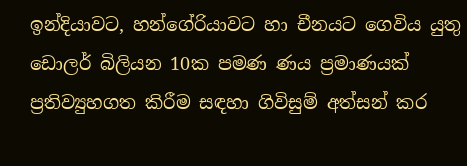ඉන්දියාවට, හන්ගේරියාවට හා චීනයට ගෙවිය යුතු ඩොලර් බිලියන 10ක පමණ ණය ප්‍රමාණයක් ප්‍රතිව්‍යුහගත කිරීම සඳහා ගිවිසුම් අත්සන් කර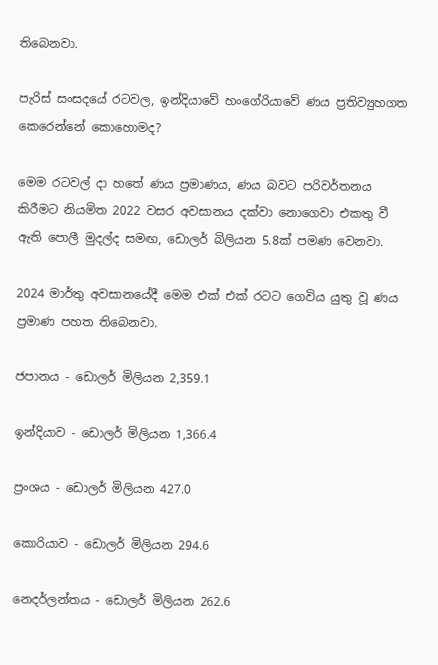තිබෙනවා.

පැරිස් සංසදයේ රටවල, ඉන්දියාවේ හංගේරියාවේ ණය ප්‍රතිව්‍යුහගත කෙරෙන්නේ කොහොමද?

මෙම රටවල් දා හතේ ණය ප්‍රමාණය, ණය බවට පරිවර්තනය කිරීමට නියමිත 2022 වසර අවසානය දක්වා නොගෙවා එකතු වී ඇති පොලී මුදල්ද සමඟ, ඩොලර් බිලියන 5.8ක් පමණ වෙනවා.

2024 මාර්තු අවසානයේදී මෙම එක් එක් රටට ගෙවිය යුතු වූ ණය ප්‍රමාණ පහත තිබෙනවා.

ජපානය - ඩොලර් මිලියන 2,359.1

ඉන්දියාව - ඩොලර් මිලියන 1,366.4

ප්‍රංශය - ඩොලර් මිලියන 427.0

කොරියාව - ඩොලර් මිලියන 294.6

නෙදර්ලන්තය - ඩොලර් මිලියන 262.6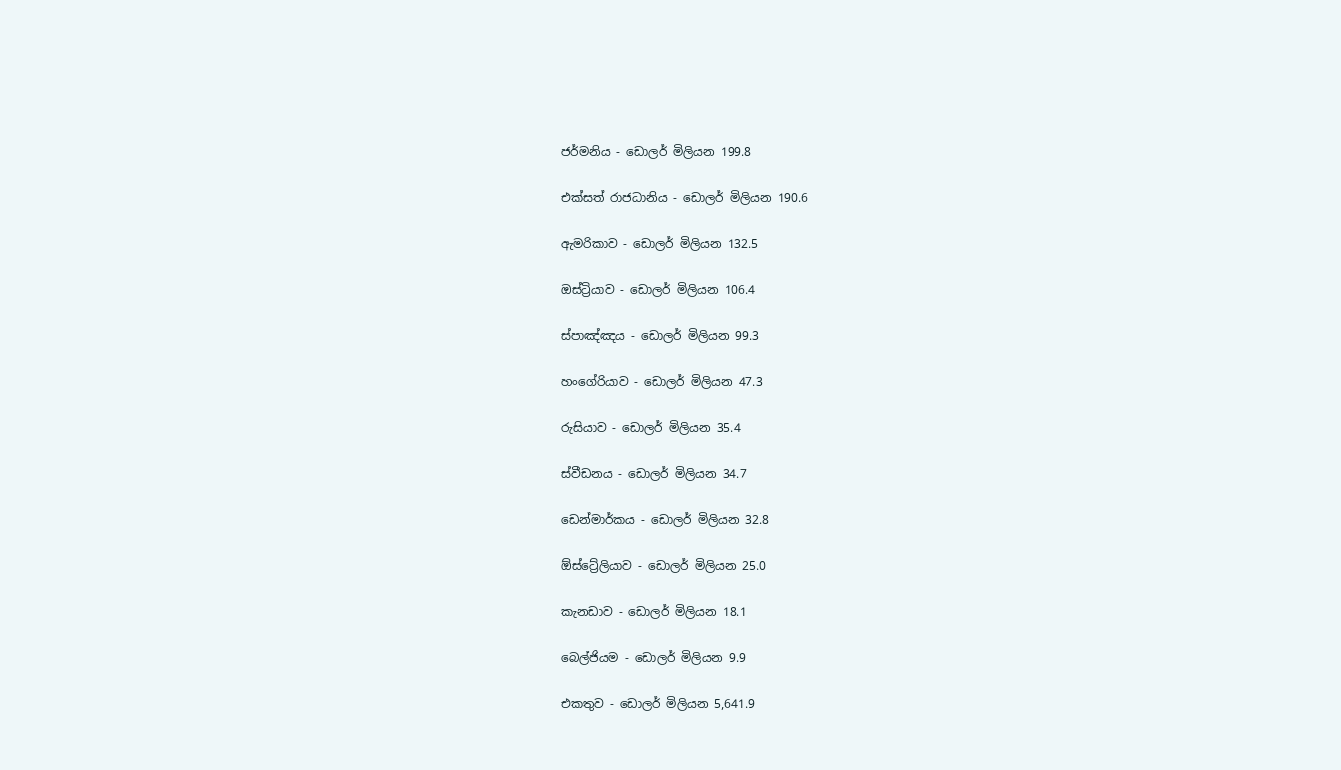ජර්මනිය - ඩොලර් මිලියන 199.8

එක්සත් රාජධානිය - ඩොලර් මිලියන 190.6

ඇමරිකාව - ඩොලර් මිලියන 132.5

ඔස්ට්‍රියාව - ඩොලර් මිලියන 106.4

ස්පාඤ්ඤය - ඩොලර් මිලියන 99.3

හංගේරියාව - ඩොලර් මිලියන 47.3

රුසියාව - ඩොලර් මිලියන 35.4

ස්වීඩනය - ඩොලර් මිලියන 34.7

ඩෙන්මාර්කය - ඩොලර් මිලියන 32.8

ඕස්ට්‍රේලියාව - ඩොලර් මිලියන 25.0

කැනඩාව - ඩොලර් මිලියන 18.1

බෙල්ජියම - ඩොලර් මිලියන 9.9

එකතුව - ඩොලර් මිලියන 5,641.9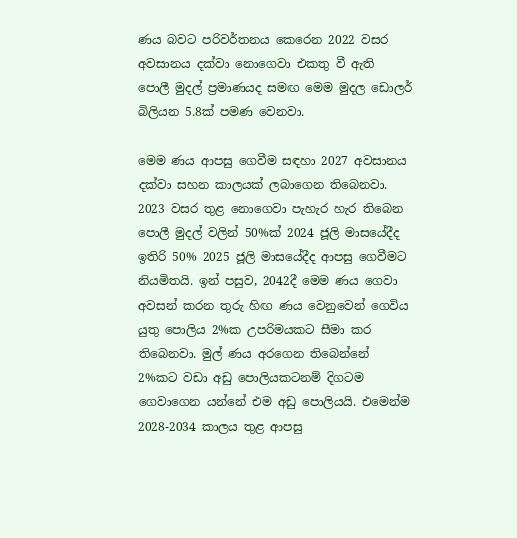ණය බවට පරිවර්තනය කෙරෙන 2022 වසර අවසානය දක්වා නොගෙවා එකතු වී ඇති පොලී මුදල් ප්‍රමාණයද සමඟ මෙම මුදල ඩොලර් බිලියන 5.8ක් පමණ වෙනවා.

මෙම ණය ආපසු ගෙවීම සඳහා 2027 අවසානය දක්වා සහන කාලයක් ලබාගෙන තිබෙනවා. 2023 වසර තුළ නොගෙවා පැහැර හැර තිබෙන පොලී මුදල් වලින් 50%ක් 2024 ජූලි මාසයේදීද ඉතිරි 50% 2025 ජූලි මාසයේදීද ආපසු ගෙවීමට නියමිතයි. ඉන් පසුව, 2042දී මෙම ණය ගෙවා අවසන් කරන තුරු හිඟ ණය වෙනුවෙන් ගෙවිය යුතු පොලිය 2%ක උපරිමයකට සීමා කර තිබෙනවා. මුල් ණය අරගෙන තිබෙන්නේ 2%කට වඩා අඩු පොලියකටනම් දිගටම ගෙවාගෙන යන්නේ එම අඩු පොලියයි. එමෙන්ම 2028-2034 කාලය තුළ ආපසු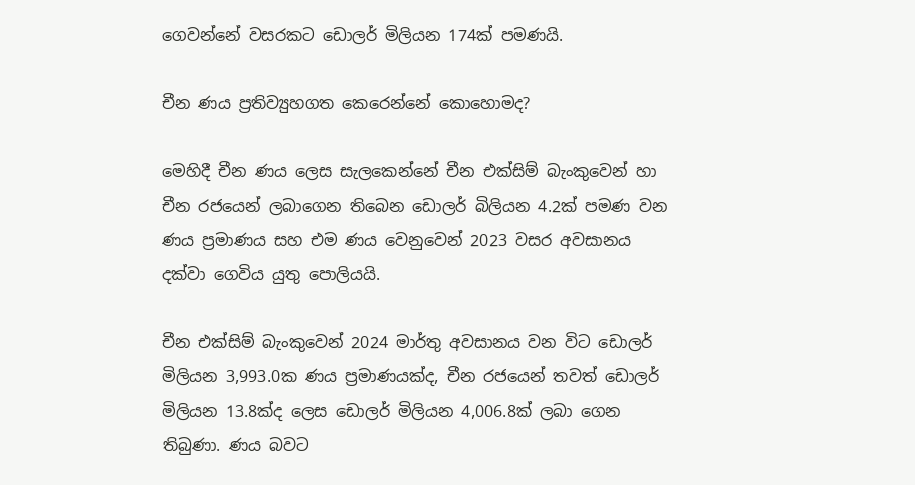ගෙවන්නේ වසරකට ඩොලර් මිලියන 174ක් පමණයි.

චීන ණය ප්‍රතිව්‍යුහගත කෙරෙන්නේ කොහොමද?

මෙහිදී චීන ණය ලෙස සැලකෙන්නේ චීන එක්සිම් බැංකුවෙන් හා චීන රජයෙන් ලබාගෙන තිබෙන ඩොලර් බිලියන 4.2ක් පමණ වන ණය ප්‍රමාණය සහ එම ණය වෙනුවෙන් 2023 වසර අවසානය දක්වා ගෙවිය යුතු පොලියයි.

චීන එක්සිම් බැංකුවෙන් 2024 මාර්තු අවසානය වන විට ඩොලර් මිලියන 3,993.0ක ණය ප්‍රමාණයක්ද, චීන රජයෙන් තවත් ඩොලර් මිලියන 13.8ක්ද ලෙස ඩොලර් මිලියන 4,006.8ක් ලබා ගෙන තිබුණා. ණය බවට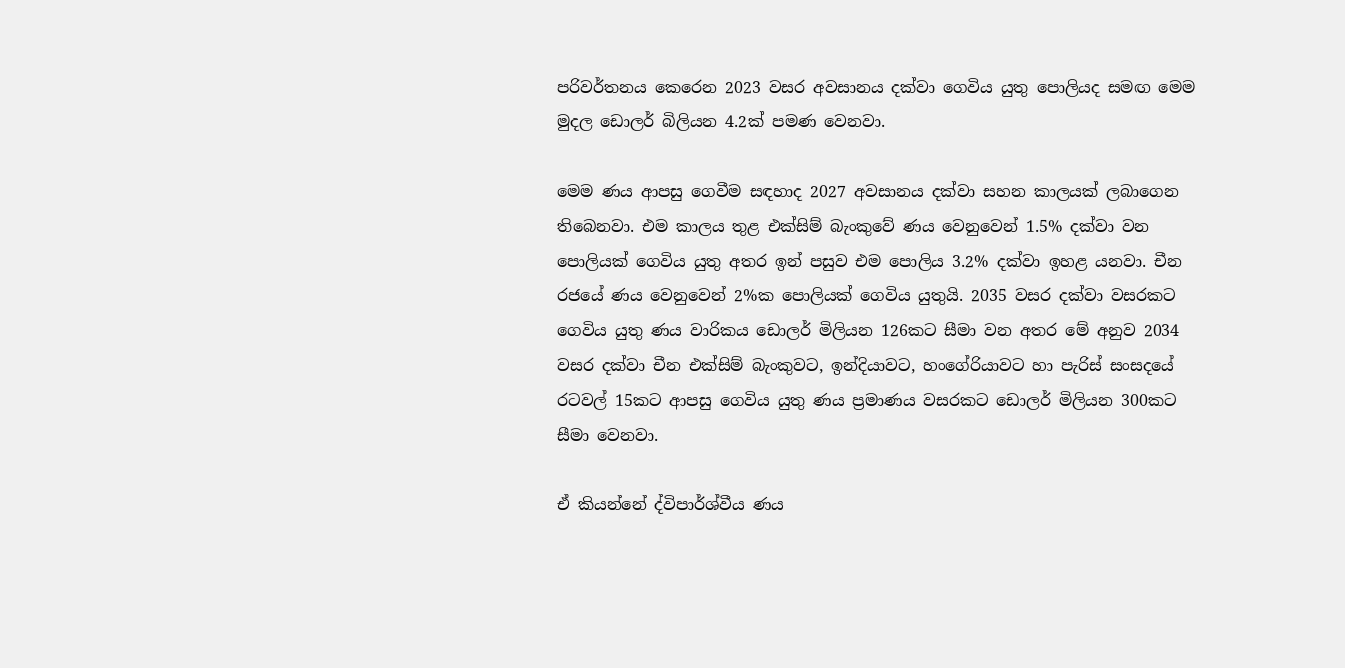පරිවර්තනය කෙරෙන 2023 වසර අවසානය දක්වා ගෙවිය යුතු පොලියද සමඟ මෙම මුදල ඩොලර් බිලියන 4.2ක් පමණ වෙනවා.

මෙම ණය ආපසු ගෙවීම සඳහාද 2027 අවසානය දක්වා සහන කාලයක් ලබාගෙන තිබෙනවා. එම කාලය තුළ එක්සිම් බැංකුවේ ණය වෙනුවෙන් 1.5% දක්වා වන පොලියක් ගෙවිය යුතු අතර ඉන් පසුව එම පොලිය 3.2% දක්වා ඉහළ යනවා. චීන රජයේ ණය වෙනුවෙන් 2%ක පොලියක් ගෙවිය යුතුයි. 2035 වසර දක්වා වසරකට ගෙවිය යුතු ණය වාරිකය ඩොලර් මිලියන 126කට සීමා වන අතර මේ අනුව 2034 වසර දක්වා චීන එක්සිම් බැංකුවට, ඉන්දියාවට, හංගේරියාවට හා පැරිස් සංසදයේ රටවල් 15කට ආපසු ගෙවිය යුතු ණය ප්‍රමාණය වසරකට ඩොලර් මිලියන 300කට සීමා වෙනවා.

ඒ කියන්නේ ද්විපාර්ශ්වීය ණය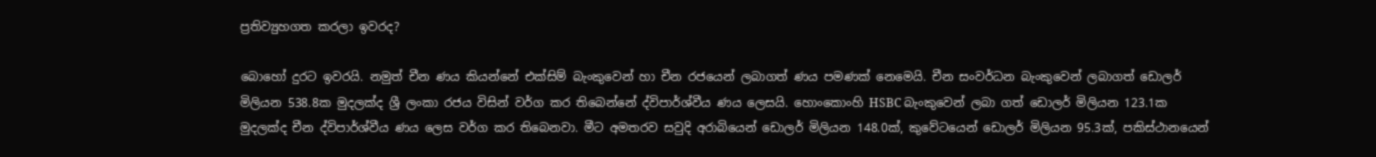ප්‍රතිව්‍යුහගත කරලා ඉවරද?

බොහෝ දුරට ඉවරයි. නමුත් චීන ණය කියන්නේ එක්සිම් බැංකුවෙන් හා චීන රජයෙන් ලබාගත් ණය පමණක් නෙමෙයි. චීන සංවර්ධන බැංකුවෙන් ලබාගත් ඩොලර් මිලියන 538.8ක මුදලක්ද ශ්‍රී ලංකා රජය විසින් වර්ග කර තිබෙන්නේ ද්විපාර්ශ්වීය ණය ලෙසයි. හොංකොංහි HSBC බැංකුවෙන් ලබා ගත් ඩොලර් මිලියන 123.1ක මුදලක්ද චීන ද්විපාර්ශ්වීය ණය ලෙස වර්ග කර තිබෙනවා. මීට අමතරව සවුදි අරාබියෙන් ඩොලර් මිලියන 148.0ක්, කුවේටයෙන් ඩොලර් මිලියන 95.3ක්, පකිස්ථානයෙන්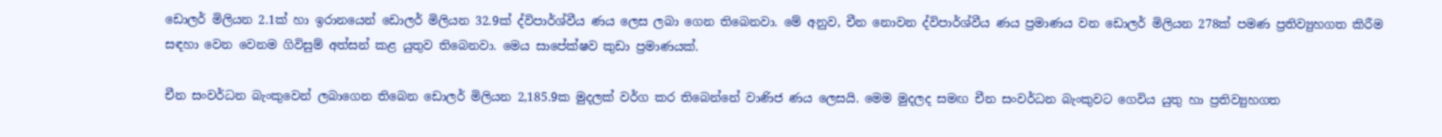ඩොලර් මිලියන 2.1ක් හා ඉරානයෙන් ඩොලර් මිලියන 32.9ක් ද්විපාර්ශ්වීය ණය ලෙස ලබා ගෙන තිබෙනවා. මේ අනුව, චීන නොවන ද්විපාර්ශ්වීය ණය ප්‍රමාණය වන ඩොලර් මිලියන 278ක් පමණ ප්‍රතිව්‍යුහගත කිරීම සඳහා වෙන වෙනම ගිවිසුම් අත්සන් කළ යුතුව තිබෙනවා. මෙය සාපේක්ෂව කුඩා ප්‍රමාණයක්.

චීන සංවර්ධන බැංකුවෙන් ලබාගෙන තිබෙන ඩොලර් මිලියන 2,185.9ක මුදලක් වර්ග කර තිබෙන්නේ වාණිජ ණය ලෙසයි. මෙම මුදලද සමඟ චීන සංවර්ධන බැංකුවට ගෙවිය යුතු හා ප්‍රතිව්‍යුහගත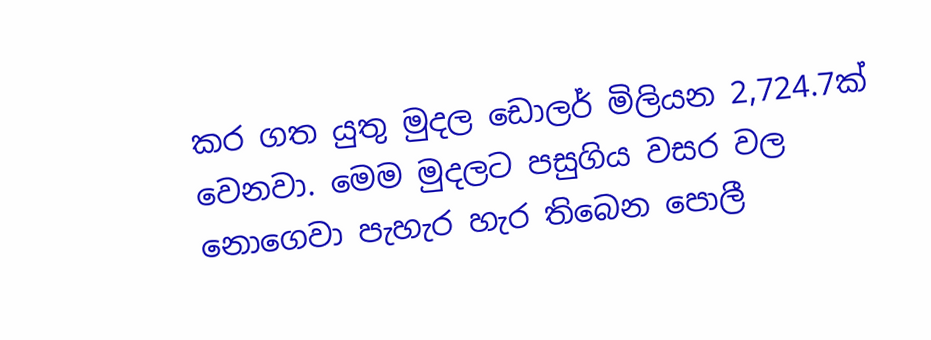කර ගත යුතු මුදල ඩොලර් මිලියන 2,724.7ක් වෙනවා. මෙම මුදලට පසුගිය වසර වල නොගෙවා පැහැර හැර තිබෙන පොලී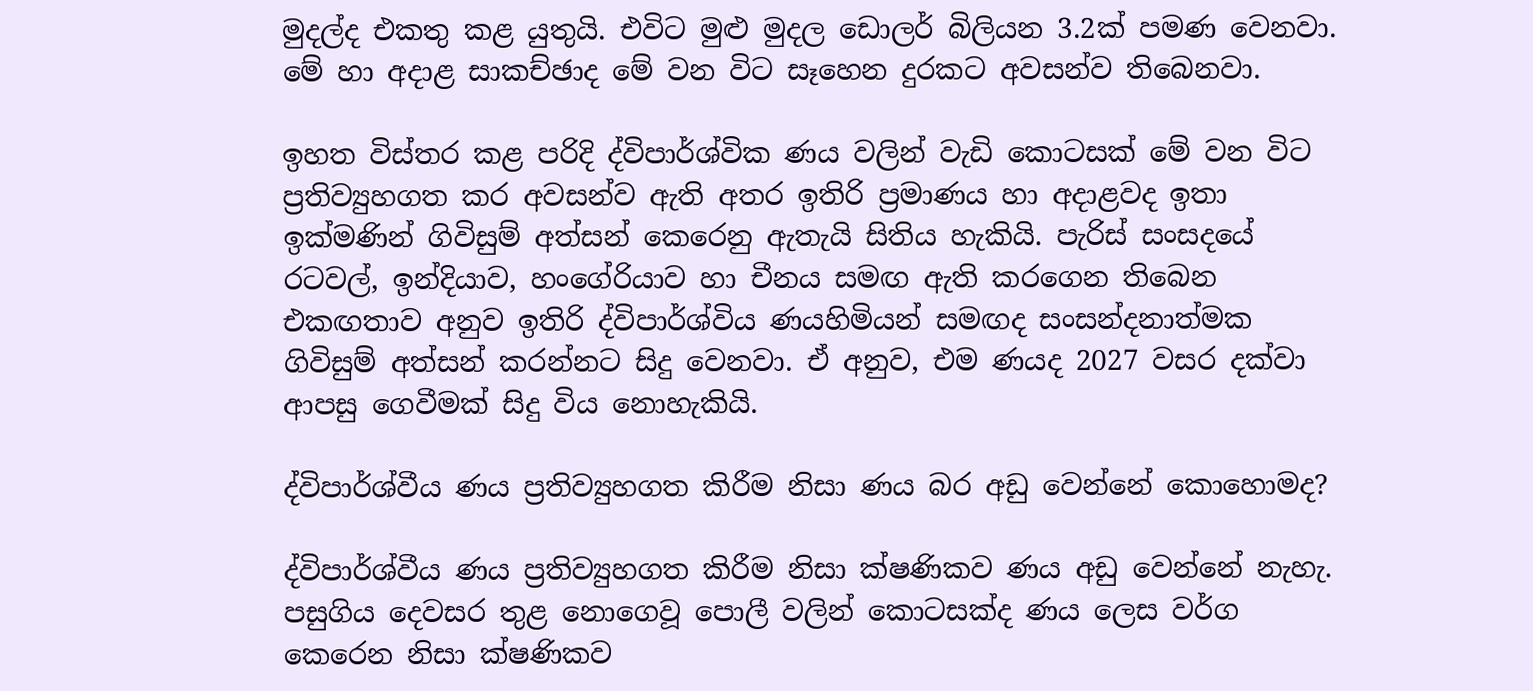මුදල්ද එකතු කළ යුතුයි. එවිට මුළු මුදල ඩොලර් බිලියන 3.2ක් පමණ වෙනවා. මේ හා අදාළ සාකච්ඡාද මේ වන විට සෑහෙන දුරකට අවසන්ව තිබෙනවා.

ඉහත විස්තර කළ පරිදි ද්විපාර්ශ්වික ණය වලින් වැඩි කොටසක් මේ වන විට ප්‍රතිව්‍යුහගත කර අවසන්ව ඇති අතර ඉතිරි ප්‍රමාණය හා අදාළවද ඉතා ඉක්මණින් ගිවිසුම් අත්සන් කෙරෙනු ඇතැයි සිතිය හැකියි. පැරිස් සංසදයේ රටවල්, ඉන්දියාව, හංගේරියාව හා චීනය සමඟ ඇති කරගෙන තිබෙන එකඟතාව අනුව ඉතිරි ද්විපාර්ශ්විය ණයහිමියන් සමඟද සංසන්දනාත්මක ගිවිසුම් අත්සන් කරන්නට සිදු වෙනවා. ඒ අනුව, එම ණයද 2027 වසර දක්වා ආපසු ගෙවීමක් සිදු විය නොහැකියි.

ද්විපාර්ශ්වීය ණය ප්‍රතිව්‍යුහගත කිරීම නිසා ණය බර අඩු වෙන්නේ කොහොමද?

ද්විපාර්ශ්වීය ණය ප්‍රතිව්‍යුහගත කිරීම නිසා ක්ෂණිකව ණය අඩු වෙන්නේ නැහැ. පසුගිය දෙවසර තුළ නොගෙවූ පොලී වලින් කොටසක්ද ණය ලෙස වර්ග කෙරෙන නිසා ක්ෂණිකව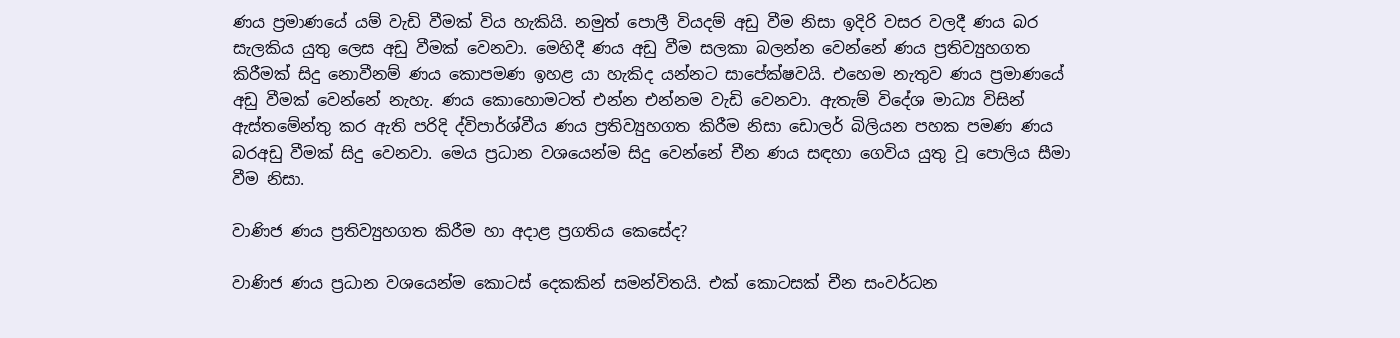ණය ප්‍රමාණයේ යම් වැඩි වීමක් විය හැකියි. නමුත් පොලී වියදම් අඩු වීම නිසා ඉදිරි වසර වලදී ණය බර සැලකිය යුතු ලෙස අඩු වීමක් වෙනවා. මෙහිදී ණය අඩු වීම සලකා බලන්න වෙන්නේ ණය ප්‍රතිව්‍යුහගත කිරීමක් සිදු නොවීනම් ණය කොපමණ ඉහළ යා හැකිද යන්නට සාපේක්ෂවයි. එහෙම නැතුව ණය ප්‍රමාණයේ අඩු වීමක් වෙන්නේ නැහැ. ණය කොහොමටත් එන්න එන්නම වැඩි වෙනවා. ඇතැම් විදේශ මාධ්‍ය විසින් ඇස්තමේන්තු කර ඇති පරිදි ද්විපාර්ශ්වීය ණය ප්‍රතිව්‍යුහගත කිරීම නිසා ඩොලර් බිලියන පහක පමණ ණය බරඅඩු වීමක් සිදු වෙනවා. මෙය ප්‍රධාන වශයෙන්ම සිදු වෙන්නේ චීන ණය සඳහා ගෙවිය යුතු වූ පොලිය සීමා වීම නිසා.

වාණිජ ණය ප්‍රතිව්‍යුහගත කිරීම හා අදාළ ප්‍රගතිය කෙසේද?

වාණිජ ණය ප්‍රධාන වශයෙන්ම කොටස් දෙකකින් සමන්විතයි. එක් කොටසක් චීන සංවර්ධන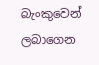බැංකුවෙන් ලබාගෙන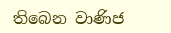තිබෙන වාණිජ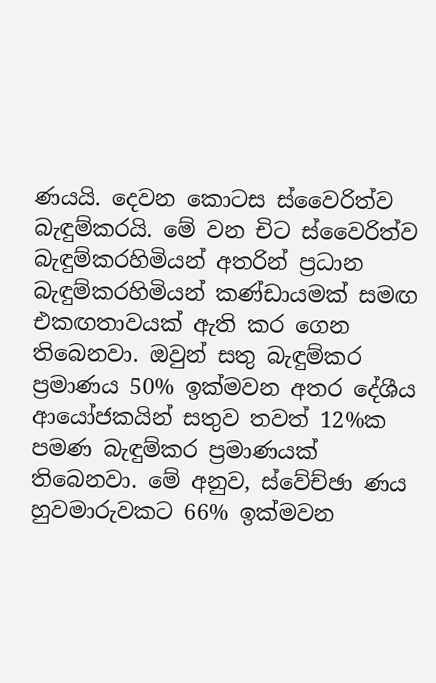ණයයි. දෙවන කොටස ස්වෛරිත්ව බැඳුම්කරයි. මේ වන චිට ස්වෛරිත්ව බැඳුම්කරහිමියන් අතරින් ප්‍රධාන බැඳුම්කරහිමියන් කණ්ඩායමක් සමඟ එකඟතාවයක් ඇති කර ගෙන තිබෙනවා. ඔවුන් සතු බැඳුම්කර ප්‍රමාණය 50% ඉක්මවන අතර දේශීය ආයෝජකයින් සතුව තවත් 12%ක පමණ බැඳුම්කර ප්‍රමාණයක් තිබෙනවා. මේ අනුව, ස්වේච්ඡා ණය හුවමාරුවකට 66% ඉක්මවන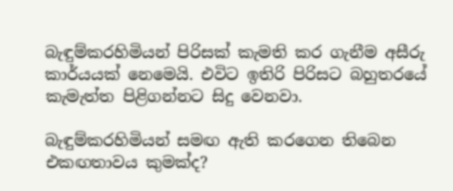බැඳුම්කරහිමියන් පිරිසක් කැමති කර ගැනීම අසීරු කාර්යයක් නෙමෙයි. එවිට ඉතිරි පිරිසට බහුතරයේ කැමැත්ත පිළිගන්නට සිදු වෙනවා.

බැඳුම්කරහිමියන් සමඟ ඇති කරගෙන තිබෙන එකඟතාවය කුමක්ද?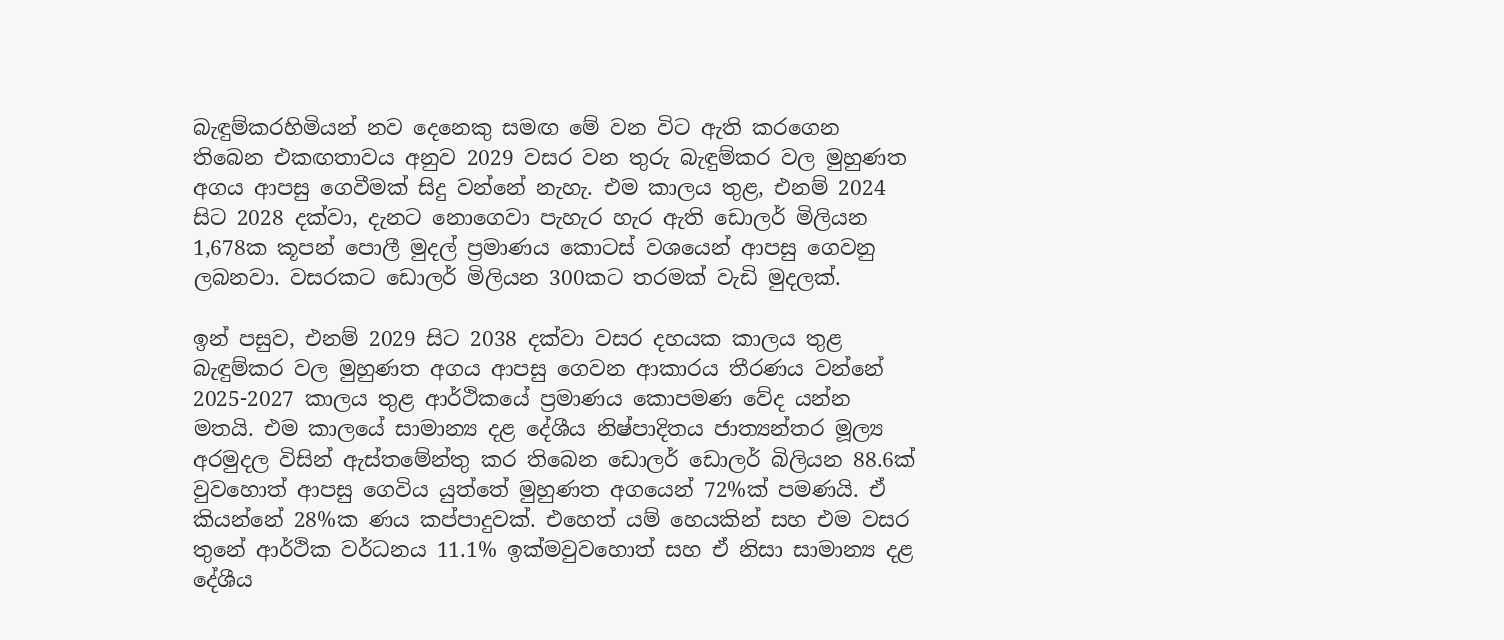බැඳුම්කරහිමියන් නව දෙනෙකු සමඟ මේ වන විට ඇති කරගෙන තිබෙන එකඟතාවය අනුව 2029 වසර වන තුරු බැඳුම්කර වල මුහුණත අගය ආපසු ගෙවීමක් සිදු වන්නේ නැහැ. එම කාලය තුළ, එනම් 2024 සිට 2028 දක්වා, දැනට නොගෙවා පැහැර හැර ඇති ඩොලර් මිලියන 1,678ක කූපන් පොලී මුදල් ප්‍රමාණය කොටස් වශයෙන් ආපසු ගෙවනු ලබනවා. වසරකට ඩොලර් මිලියන 300කට තරමක් වැඩි මුදලක්.

ඉන් පසුව, එනම් 2029 සිට 2038 දක්වා වසර දහයක කාලය තුළ බැඳුම්කර වල මුහුණත අගය ආපසු ගෙවන ආකාරය තීරණය වන්නේ 2025-2027 කාලය තුළ ආර්ථිකයේ ප්‍රමාණය කොපමණ වේද යන්න මතයි. එම කාලයේ සාමාන්‍ය දළ දේශීය නිෂ්පාදිතය ජාත්‍යන්තර මූල්‍ය අරමුදල විසින් ඇස්තමේන්තු කර තිබෙන ඩොලර් ඩොලර් බිලියන 88.6ක් වුවහොත් ආපසු ගෙවිය යුත්තේ මුහුණත අගයෙන් 72%ක් පමණයි. ඒ කියන්නේ 28%ක ණය කප්පාදුවක්. එහෙත් යම් හෙයකින් සහ එම වසර තුනේ ආර්ථික වර්ධනය 11.1% ඉක්මවුවහොත් සහ ඒ නිසා සාමාන්‍ය දළ දේශීය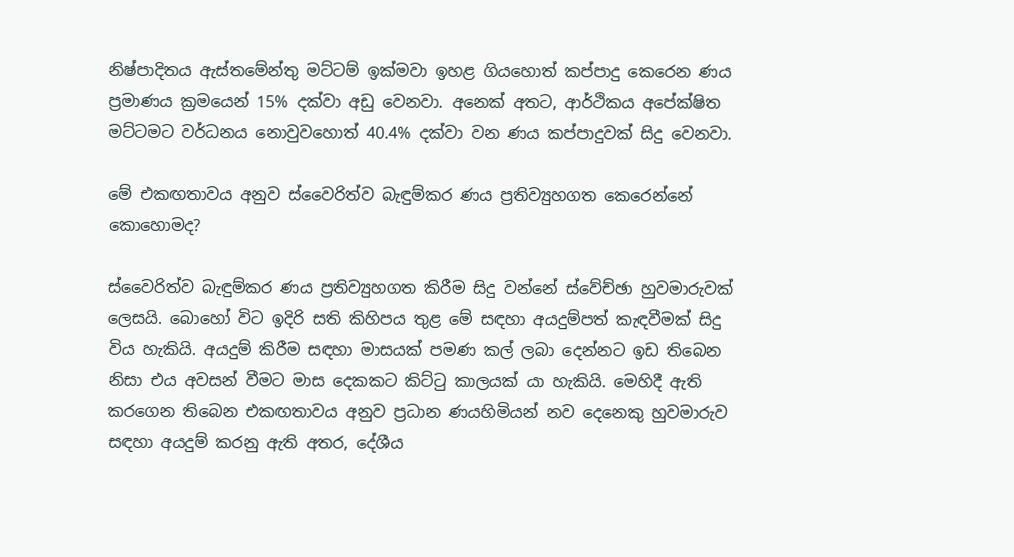නිෂ්පාදිතය ඇස්තමේන්තු මට්ටම් ඉක්මවා ඉහළ ගියහොත් කප්පාදු කෙරෙන ණය ප්‍රමාණය ක්‍රමයෙන් 15% දක්වා අඩු වෙනවා. අනෙක් අතට, ආර්ථිකය අපේක්ෂිත මට්ටමට වර්ධනය නොවුවහොත් 40.4% දක්වා වන ණය කප්පාදුවක් සිදු වෙනවා.

මේ එකඟතාවය අනුව ස්වෛරිත්ව බැඳුම්කර ණය ප්‍රතිව්‍යුහගත කෙරෙන්නේ කොහොමද?

ස්වෛරිත්ව බැඳුම්කර ණය ප්‍රතිව්‍යුහගත කිරීම සිදු වන්නේ ස්වේච්ඡා හුවමාරුවක් ලෙසයි. බොහෝ විට ඉදිරි සති කිහිපය තුළ මේ සඳහා අයදුම්පත් කැඳවීමක් සිදු විය හැකියි. අයදුම් කිරීම සඳහා මාසයක් පමණ කල් ලබා දෙන්නට ඉඩ තිබෙන නිසා එය අවසන් වීමට මාස දෙකකට කිට්ටු කාලයක් යා හැකියි. මෙහිදී ඇති කරගෙන තිබෙන එකඟතාවය අනුව ප්‍රධාන ණයහිමියන් නව දෙනෙකු හුවමාරුව සඳහා අයදුම් කරනු ඇති අතර, දේශීය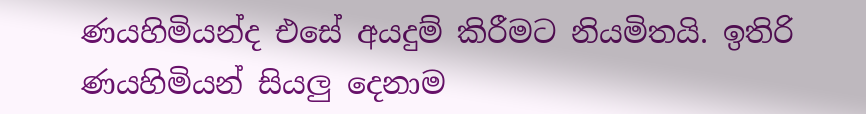ණයහිමියන්ද එසේ අයදුම් කිරීමට නියමිතයි. ඉතිරි ණයහිමියන් සියලු දෙනාම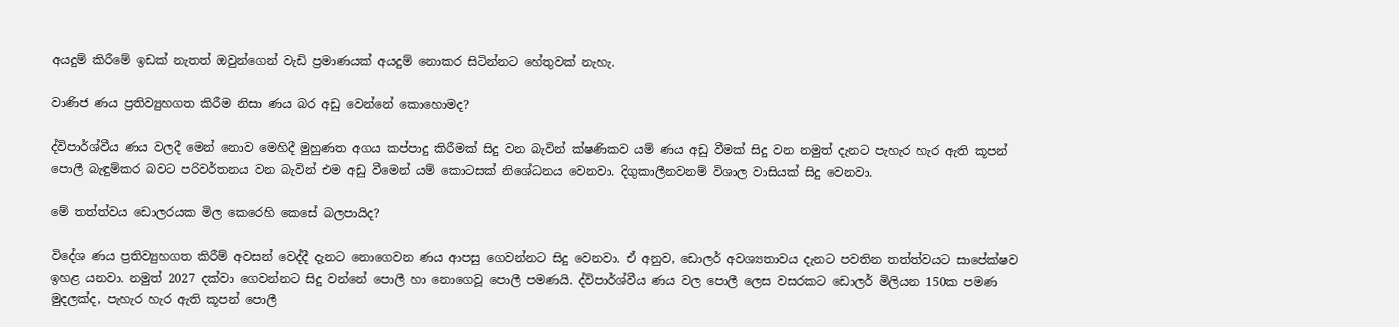අයදුම් කිරීමේ ඉඩක් නැතත් ඔවුන්ගෙන් වැඩි ප්‍රමාණයක් අයදුම් නොකර සිටින්නට හේතුවක් නැහැ.

වාණිජ ණය ප්‍රතිව්‍යුහගත කිරීම නිසා ණය බර අඩු වෙන්නේ කොහොමද?

ද්විපාර්ශ්වීය ණය වලදී මෙන් නොව මෙහිදී මුහුණත අගය කප්පාදු කිරීමක් සිදු වන බැවින් ක්ෂණිකව යම් ණය අඩු වීමක් සිදු වන නමුත් දැනට පැහැර හැර ඇති කූපන් පොලී බැඳුම්කර බවට පරිවර්තනය වන බැවින් එම අඩු වීමෙන් යම් කොටසක් නිශේධනය වෙනවා. දිගුකාලීනවනම් විශාල වාසියක් සිදු වෙනවා.

මේ තත්ත්වය ඩොලරයක මිල කෙරෙහි කෙසේ බලපායිද?

විදේශ ණය ප්‍රතිව්‍යුහගත කිරීම් අවසන් වෙද්දී දැනට නොගෙවන ණය ආපසු ගෙවන්නට සිදු වෙනවා. ඒ අනුව, ඩොලර් අවශ්‍යතාවය දැනට පවතින තත්ත්වයට සාපේක්ෂව ඉහළ යනවා. නමුත් 2027 දක්වා ගෙවන්නට සිදු වන්නේ පොලී හා නොගෙවූ පොලී පමණයි. ද්විපාර්ශ්වීය ණය වල පොලී ලෙස වසරකට ඩොලර් මිලියන 150ක පමණ මුදලක්ද, පැහැර හැර ඇති කූපන් පොලී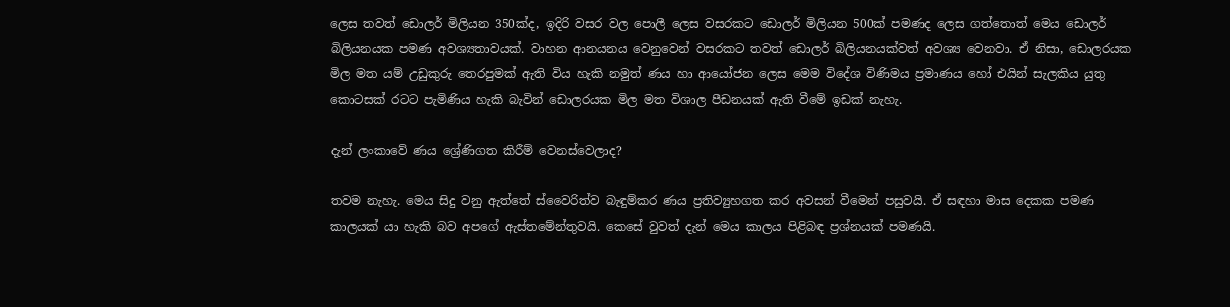ලෙස තවත් ඩොලර් මිලියන 350ක්ද, ඉදිරි වසර වල පොලී ලෙස වසරකට ඩොලර් මිලියන 500ක් පමණද ලෙස ගත්තොත් මෙය ඩොලර් බිලියනයක පමණ අවශ්‍යතාවයක්. වාහන ආනයනය වෙනුවෙන් වසරකට තවත් ඩොලර් බිලියනයක්වත් අවශ්‍ය වෙනවා. ඒ නිසා, ඩොලරයක මිල මත යම් උඩුකුරු තෙරපුමක් ඇති විය හැකි නමුත් ණය හා ආයෝජන ලෙස මෙම විදේශ විණිමය ප්‍රමාණය හෝ එයින් සැලකිය යුතු කොටසක් රටට පැමිණිය හැකි බැවින් ඩොලරයක මිල මත විශාල පීඩනයක් ඇති වීමේ ඉඩක් නැහැ.

දැන් ලංකාවේ ණය ශ්‍රේණිගත කිරීම් වෙනස්වෙලාද?

තවම නැහැ. මෙය සිදු වනු ඇත්තේ ස්වෛරිත්ව බැඳුම්කර ණය ප්‍රතිව්‍යුහගත කර අවසන් වීමෙන් පසුවයි. ඒ සඳහා මාස දෙකක පමණ කාලයක් යා හැකි බව අපගේ ඇස්තමේන්තුවයි. කෙසේ වුවත් දැන් මෙය කාලය පිළිබඳ ප්‍රශ්නයක් පමණයි.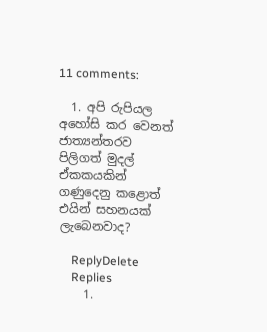11 comments:

  1. අපි රුපියල අහෝසි කර වෙනත් ජාත්‍යන්තරව පිලිගත් මුදල් ඒකකයකින් ගණුදෙනු කළොත් එයින් සහනයක් ලැබෙනවාද?

    ReplyDelete
    Replies
    1.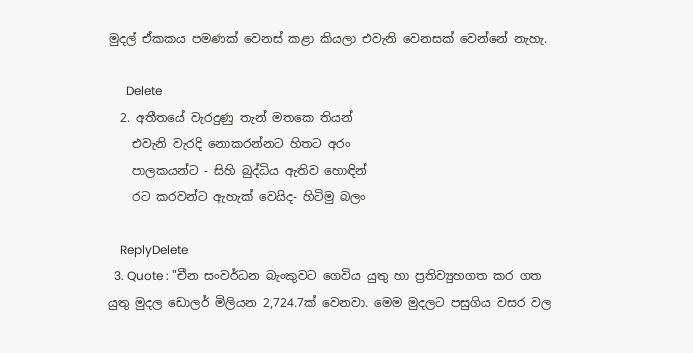මුදල් ඒකකය පමණක් වෙනස් කළා කියලා එවැනි වෙනසක් වෙන්නේ නැහැ.

      Delete
  2. අතීතයේ වැරදුණු තැන් මතකෙ තියන්
    එවැනි වැරදි නොකරන්නට හිතට අරං
    පාලකයන්ට - සිහි බුද්ධිය ඇතිව හොඳින්
    රට කරවන්ට ඇහැක් වෙයිද- හිටිමු බලං

    ReplyDelete
  3. Quote : "චීන සංවර්ධන බැංකුවට ගෙවිය යුතු හා ප්‍රතිව්‍යුහගත කර ගත යුතු මුදල ඩොලර් මිලියන 2,724.7ක් වෙනවා. මෙම මුදලට පසුගිය වසර වල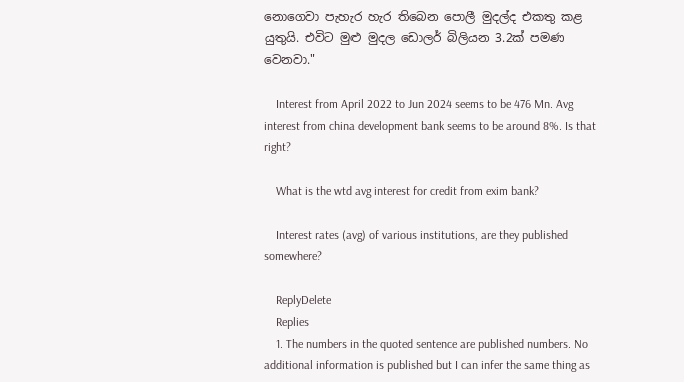නොගෙවා පැහැර හැර තිබෙන පොලී මුදල්ද එකතු කළ යුතුයි. එවිට මුළු මුදල ඩොලර් බිලියන 3.2ක් පමණ වෙනවා."

    Interest from April 2022 to Jun 2024 seems to be 476 Mn. Avg interest from china development bank seems to be around 8%. Is that right?

    What is the wtd avg interest for credit from exim bank?

    Interest rates (avg) of various institutions, are they published somewhere?

    ReplyDelete
    Replies
    1. The numbers in the quoted sentence are published numbers. No additional information is published but I can infer the same thing as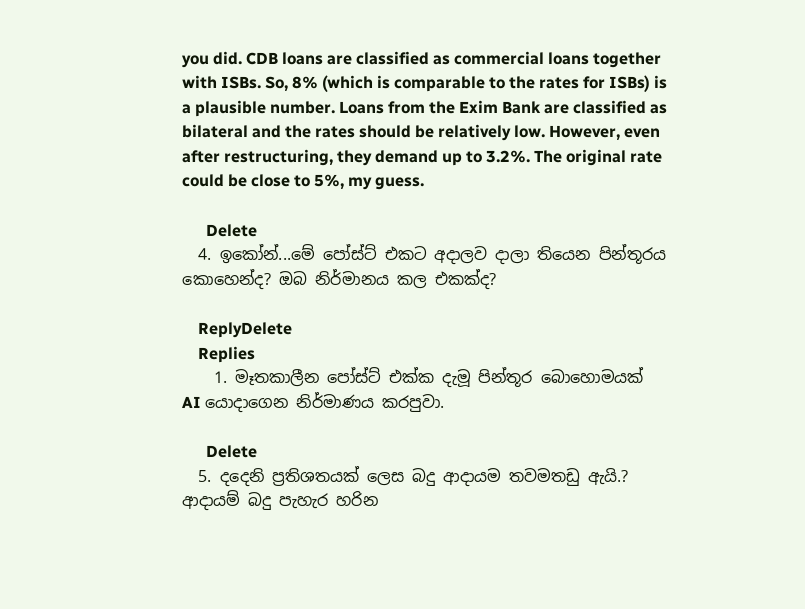you did. CDB loans are classified as commercial loans together with ISBs. So, 8% (which is comparable to the rates for ISBs) is a plausible number. Loans from the Exim Bank are classified as bilateral and the rates should be relatively low. However, even after restructuring, they demand up to 3.2%. The original rate could be close to 5%, my guess.

      Delete
  4. ඉකෝන්...මේ පෝස්ට් එකට අදාලව දාලා තියෙන පින්තූරය කොහෙන්ද? ඔබ නිර්මානය කල එකක්ද?

    ReplyDelete
    Replies
    1. මෑතකාලීන පෝස්ට් එක්ක දැමූ පින්තූර බොහොමයක් AI යොදාගෙන නිර්මාණය කරපුවා.

      Delete
  5. දදෙනි ප්‍රතිශතයක් ලෙස බදු ආදායම තවමතඩු ඇයි.? ආදායම් බදු පැහැර හරින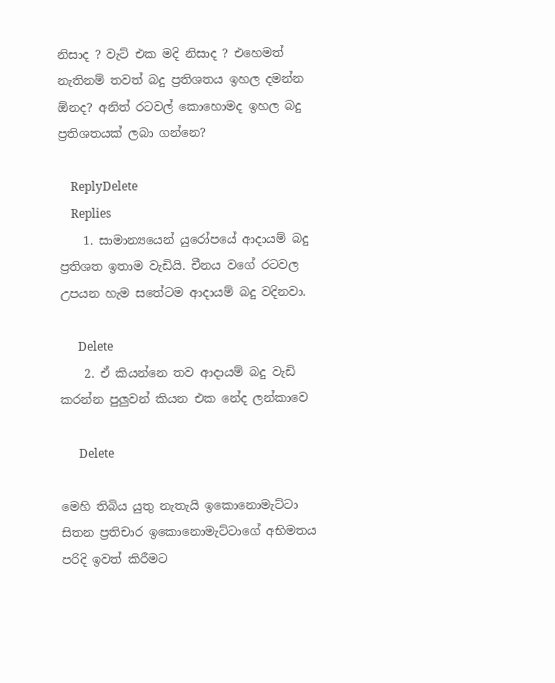නිසාද ? වැට් එක මදි නිසාද ? එහෙමත් නැතිනම් තවත් බදු ප්‍රතිශතය ඉහල දමන්න ඕනද? අනිත් රටවල් කොහොමද ඉහල බදු ප්‍රතිශතයක් ලබා ගන්නෙ?

    ReplyDelete
    Replies
    1. සාමාන්‍යයෙන් යුරෝපයේ ආදායම් බදු ප්‍රතිශත ඉතාම වැඩියි. චීනය වගේ රටවල උපයන හැම සතේටම ආදායම් බදු වදිනවා.

      Delete
    2. ඒ කියන්නෙ තව ආදායම් බදු වැඩි කරන්න පුලුවන් කියන එක නේද ලන්කාවෙ

      Delete

මෙහි තිබිය යුතු නැතැයි ඉකොනොමැට්ටා සිතන ප්‍රතිචාර ඉකොනොමැට්ටාගේ අභිමතය පරිදි ඉවත් කිරීමට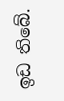ඉඩ තිබේ.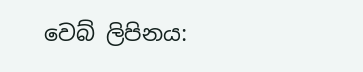වෙබ් ලිපිනය: